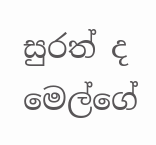සුරත් ද මෙල්ගේ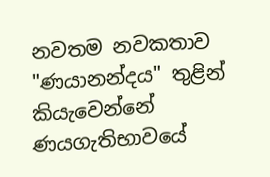නවතම නවකතාව "ණයානන්දය" තුළින් කියැවෙන්නේ ණයගැතිභාවයේ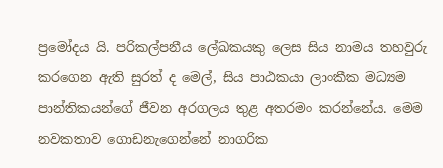ප්‍රමෝදය යි. පරිකල්පනීය ලේඛකයකු ලෙස සිය නාමය තහවුරු කරගෙන ඇති සුරත් ද මෙල්, සිය පාඨකයා ලාංකීක මධ්‍යම පාන්තිකයන්ගේ ජීවන අරගලය තුළ අතරමං කරන්නේය. මෙම නවකතාව ගොඩනැගෙන්නේ නාගරික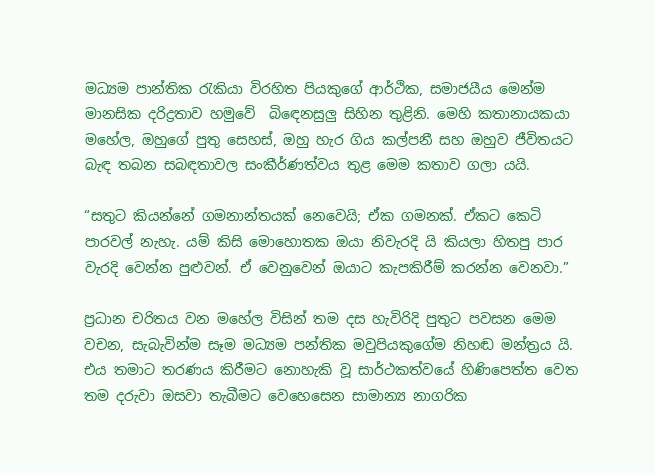මධ්‍යම පාන්තික රැකියා විරහිත පියකුගේ ආර්ථික, සමාජයීය මෙන්ම මානසික දරිද්‍රතාව හමුවේ  බිඳෙනසුලු සිහින තුළිනි. මෙහි කතානායකයා මහේල, ඔහුගේ පුතු සෙහස්, ඔහු හැර ගිය කල්පනී සහ ඔහුව ජීවිතයට බැඳ තබන සබඳතාවල සංකීර්ණත්වය තුළ මෙම කතාව ගලා යයි.

“සතුට කියන්නේ ගමනාන්තයක් නෙවෙයි; ඒක ගමනක්. ඒකට කෙටි පාරවල් නැහැ. යම් කිසි මොහොතක ඔයා නිවැරදි යි කියලා හිතපු පාර වැරදි වෙන්න පුළුවන්. ඒ වෙනුවෙන් ඔයාට කැපකිරීම් කරන්න වෙනවා.”

ප්‍රධාන චරිතය වන මහේල විසින් තම දස හැවිරිදි පුතුට පවසන මෙම වචන, සැබැවින්ම සෑම මධ්‍යම පන්තික මවුපියකුගේම නිහඬ මන්ත්‍රය යි. එය තමාට තරණය කිරීමට නොහැකි වූ සාර්ථකත්වයේ හිණිපෙත්ත වෙත තම දරුවා ඔසවා තැබීමට වෙහෙසෙන සාමාන්‍ය නාගරික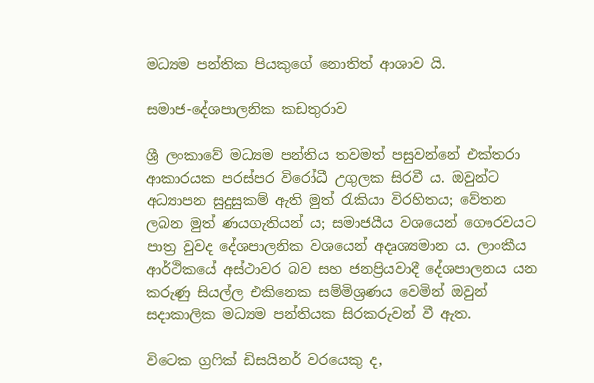මධ්‍යම පන්තික පියකුගේ නොතිත් ආශාව යි.

සමාජ-දේශපාලනික කඩතුරාව

ශ්‍රී ලංකාවේ මධ්‍යම පන්තිය තවමත් පසුවන්නේ එක්තරා ආකාරයක පරස්පර විරෝධී උගුලක සිරවී ය. ඔවුන්ට අධ්‍යාපන සුදුසුකම් ඇති මුත් රැකියා විරහිතය; වේතන ලබන මුත් ණයගැතියන් ය; සමාජයීය වශයෙන් ගෞරවයට පාත්‍ර වුවද දේශපාලනික වශයෙන් අදෘශ්‍යමාන ය. ලාංකීය ආර්ථිකයේ අස්ථාවර බව සහ ජනප්‍රියවාදී දේශපාලනය යන කරුණු සියල්ල එකිනෙක සම්මිශ්‍රණය වෙමින් ඔවුන් සදාකාලික මධ්‍යම පන්තියක සිරකරුවන් වී ඇත.

විටෙක ග්‍රෆික් ඩිසයිනර් වරයෙකු ද,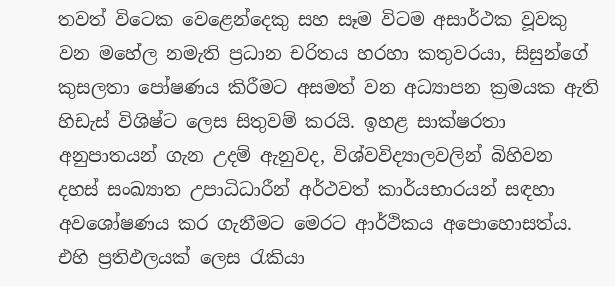තවත් විටෙක වෙළෙන්දෙකු සහ සෑම විටම අසාර්ථක වූවකු වන මහේල නමැති ප්‍රධාන චරිතය හරහා කතුවරයා, සිසුන්ගේ කුසලතා පෝෂණය කිරීමට අසමත් වන අධ්‍යාපන ක්‍රමයක ඇති හිඩැස් විශිෂ්ට ලෙස සිතුවම් කරයි. ඉහළ සාක්ෂරතා අනුපාතයන් ගැන උදම් ඇනුවද, විශ්වවිද්‍යාලවලින් බිහිවන දහස් සංඛ්‍යාත උපාධිධාරීන් අර්ථවත් කාර්යභාරයන් සඳහා අවශෝෂණය කර ගැනීමට මෙරට ආර්ථිකය අපොහොසත්ය. එහි ප්‍රතිඵලයක් ලෙස රැකියා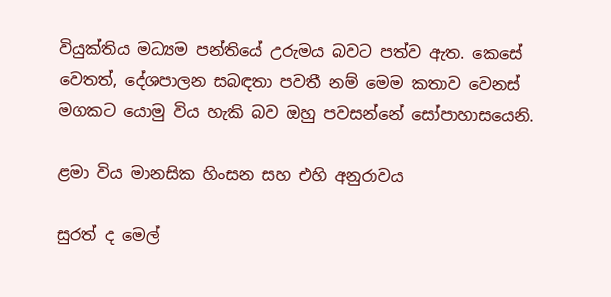වියුක්තිය මධ්‍යම පන්තියේ උරුමය බවට පත්ව ඇත. කෙසේ වෙතත්, දේශපාලන සබඳතා පවතී නම් මෙම කතාව වෙනස් මගකට යොමු විය හැකි බව ඔහු පවසන්නේ සෝපාහාසයෙනි.

ළමා විය මානසික හිංසන සහ එහි අනුරාවය

සුරත් ද මෙල්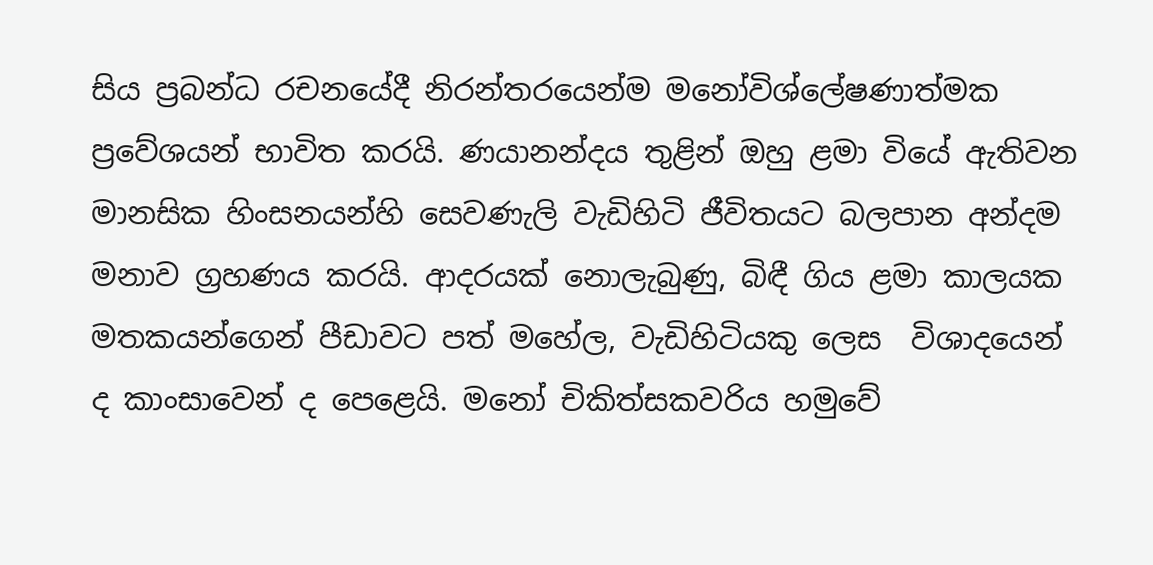සිය ප්‍රබන්ධ රචනයේදී නිරන්තරයෙන්ම මනෝවිශ්ලේෂණාත්මක ප්‍රවේශයන් භාවිත කරයි. ණයානන්දය තුළින් ඔහු ළමා වියේ ඇතිවන මානසික හිංසනයන්හි සෙවණැලි වැඩිහිටි ජීවිතයට බලපාන අන්දම මනාව ග්‍රහණය කරයි. ආදරයක් නොලැබුණු, බිඳී ගිය ළමා කාලයක මතකයන්ගෙන් පීඩාවට පත් මහේල, වැඩිහිටියකු ලෙස  විශාදයෙන් ද කාංසාවෙන් ද පෙළෙයි. මනෝ චිකිත්සකවරිය හමුවේ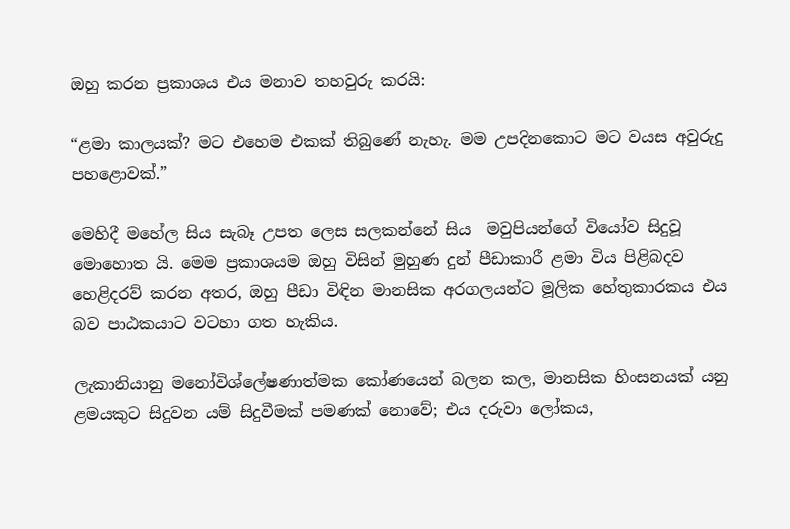ඔහු කරන ප්‍රකාශය එය මනාව තහවුරු කරයි:

“ළමා කාලයක්? මට එහෙම එකක් තිබුණේ නැහැ. මම උපදිනකොට මට වයස අවුරුදු පහළොවක්.”

මෙහිදී මහේල සිය සැබෑ උපත ලෙස සලකන්නේ සිය  මවුපියන්ගේ වියෝව සිදුවූ මොහොත යි. මෙම ප්‍රකාශයම ඔහු විසින් මුහුණ දුන් පීඩාකාරී ළමා විය පිළිබදව හෙළිදරව් කරන අතර, ඔහු පීඩා විඳින මානසික අරගලයන්ට මූලික හේතුකාරකය එය බව පාඨකයාට වටහා ගත හැකිය.

ලැකානියානු මනෝවිශ්ලේෂණාත්මක කෝණයෙන් බලන කල, මානසික හිංසනයක් යනු ළමයකුට සිදුවන යම් සිදුවීමක් පමණක් නොවේ; එය දරුවා ලෝකය,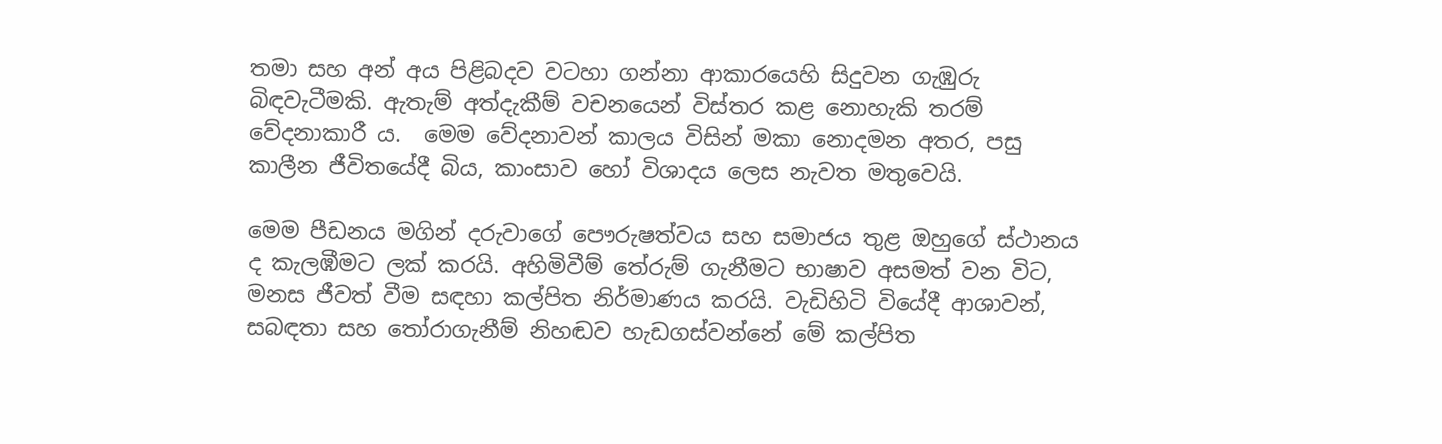තමා සහ අන් අය පිළිබදව වටහා ගන්නා ආකාරයෙහි සිදුවන ගැඹුරු බිඳවැටීමකි. ඇතැම් අත්දැකීම් වචනයෙන් විස්තර කළ නොහැකි තරම් වේදනාකාරී ය.  මෙම වේදනාවන් කාලය විසින් මකා නොදමන අතර, පසු කාලීන ජීවිතයේදී බිය, කාංසාව හෝ විශාදය ලෙස නැවත මතුවෙයි.

මෙම පීඩනය මගින් දරුවාගේ පෞරුෂත්වය සහ සමාජය තුළ ඔහුගේ ස්ථානය ද කැලඹීමට ලක් කරයි. අහිමිවීම් තේරුම් ගැනීමට භාෂාව අසමත් වන විට, මනස ජීවත් වීම සඳහා කල්පිත නිර්මාණය කරයි. වැඩිහිටි වියේදී ආශාවන්, සබඳතා සහ තෝරාගැනීම් නිහඬව හැඩගස්වන්නේ මේ කල්පිත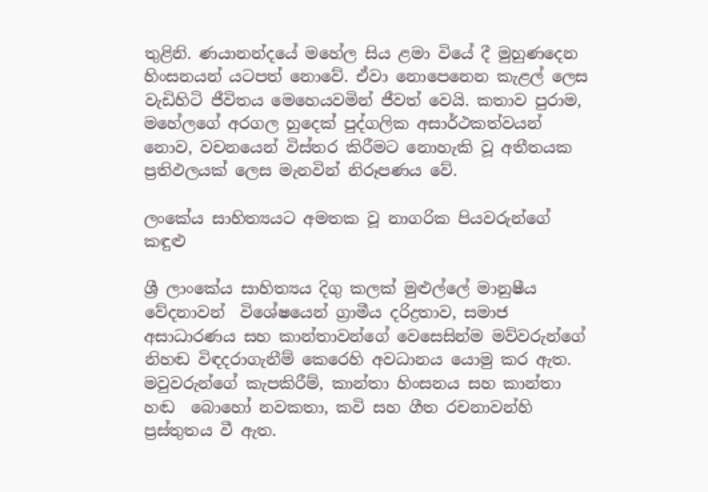තුළිනි. ණයානන්දයේ මහේල සිය ළමා වියේ දී මුහුණදෙන හිංසනයන් යටපත් නොවේ. ඒවා නොපෙනෙන කැළල් ලෙස වැඩිහිටි ජීවිතය මෙහෙයවමින් ජීවත් වෙයි. කතාව පුරාම, මහේලගේ අරගල හුදෙක් පුද්ගලික අසාර්ථකත්වයන් නොව, වචනයෙන් විස්තර කිරීමට නොහැකි වූ අතීතයක ප්‍රතිඵලයක් ලෙස මැනවින් නිරූපණය වේ.

ලංකේය සාහිත්‍යයට අමතක වූ නාගරික පියවරුන්ගේ කඳුළු

ශ්‍රී ලාංකේය සාහිත්‍යය දිගු කලක් මුළුල්ලේ මානුෂීය වේදනාවන්  විශේෂයෙන් ග්‍රාමීය දරිද්‍රතාව, සමාජ අසාධාරණය සහ කාන්තාවන්ගේ වෙසෙසින්ම මව්වරුන්ගේ නිහඬ විඳදරාගැනීම් කෙරෙහි අවධානය යොමු කර ඇත. මවුවරුන්ගේ කැපකිරීම්, කාන්තා හිංසනය සහ කාන්තා හඬ  බොහෝ නවකතා, කවි සහ ගීත රචනාවන්හි ප්‍රස්තුතය වී ඇත.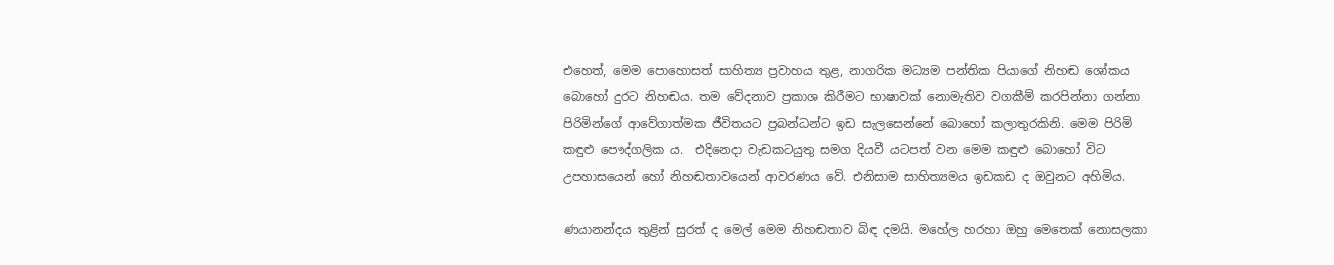එහෙත්, මෙම පොහොසත් සාහිත්‍ය ප්‍රවාහය තුළ, නාගරික මධ්‍යම පන්තික පියාගේ නිහඬ ශෝකය බොහෝ දුරට නිහඬය. තම වේදනාව ප්‍රකාශ කිරීමට භාෂාවක් නොමැතිව වගකීම් කරපින්නා ගන්නා පිරිමින්ගේ ආවේගාත්මක ජීවිතයට ප්‍රබන්ධන්ට ඉඩ සැලසෙන්නේ බොහෝ කලාතුරකිනි. මෙම පිරිමි කඳුළු පෞද්ගලික ය.  එදිනෙදා වැඩකටයුතු සමග දියවී යටපත් වන මෙම කඳුළු බොහෝ විට උපහාසයෙන් හෝ නිහඬතාවයෙන් ආවරණය වේ. එනිසාම සාහිත්‍යමය ඉඩකඩ ද ඔවුනට අහිමිය.

ණයානන්දය තුළින් සුරත් ද මෙල් මෙම නිහඬතාව බිඳ දමයි. මහේල හරහා ඔහු මෙතෙක් නොසලකා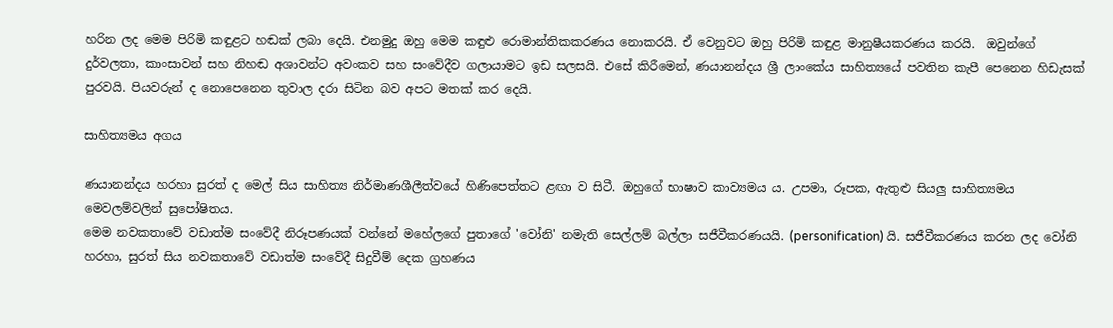හරින ලද මෙම පිරිමි කඳුළට හඬක් ලබා දෙයි. එනමුදු ඔහු මෙම කඳුළු රොමාන්තිකකරණය නොකරයි. ඒ වෙනුවට ඔහු පිරිමි කඳුළ මානුෂීයකරණය කරයි.  ඔවුන්ගේ දුර්වලතා, කාංසාවන් සහ නිහඬ අශාවන්ට අවංකව සහ සංවේදීව ගලායාමට ඉඩ සලසයි. එසේ කිරීමෙන්, ණයානන්දය ශ්‍රී ලාංකේය සාහිත්‍යයේ පවතින කැපී පෙනෙන හිඩැසක් පුරවයි. පියවරුන් ද නොපෙනෙන තුවාල දරා සිටින බව අපට මතක් කර දෙයි.

සාහිත්‍යමය අගය

ණයානන්දය හරහා සුරත් ද මෙල් සිය සාහිත්‍ය නිර්මාණශීලීත්වයේ හිණිපෙත්තට ළඟා ව සිටී. ඔහුගේ භාෂාව කාව්‍යමය ය. උපමා, රූපක, ඇතුළු සියලු සාහිත්‍යමය මෙවලම්වලින් සුපෝෂිතය.
මෙම නවකතාවේ වඩාත්ම සංවේදී නිරූපණයක් වන්නේ මහේලගේ පුතාගේ 'වෝනි' නමැති සෙල්ලම් බල්ලා සජීවීකරණයයි. (personification) යි. සජීවීකරණය කරන ලද වෝනි හරහා, සුරත් සිය නවකතාවේ වඩාත්ම සංවේදී සිදුවීම් දෙක ග්‍රහණය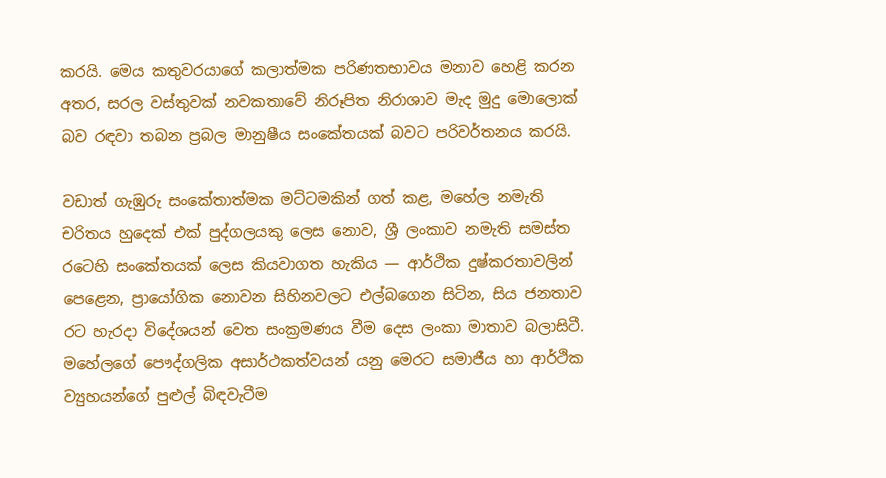කරයි. මෙය කතුවරයාගේ කලාත්මක පරිණතභාවය මනාව හෙළි කරන අතර, සරල වස්තුවක් නවකතාවේ නිරූපිත නිරාශාව මැද මුදු මොලොක් බව රඳවා තබන ප්‍රබල මානුෂීය සංකේතයක් බවට පරිවර්තනය කරයි.

වඩාත් ගැඹුරු සංකේතාත්මක මට්ටමකින් ගත් කළ, මහේල නමැති චරිතය හුදෙක් එක් පුද්ගලයකු ලෙස නොව, ශ්‍රී ලංකාව නමැති සමස්ත රටෙහි සංකේතයක් ලෙස කියවාගත හැකිය — ආර්ථික දුෂ්කරතාවලින් පෙළෙන, ප්‍රායෝගික නොවන සිහිනවලට එල්බගෙන සිටින, සිය ජනතාව රට හැරදා විදේශයන් වෙත සංක්‍රමණය වීම දෙස ලංකා මාතාව බලාසිටී. මහේලගේ පෞද්ගලික අසාර්ථකත්වයන් යනු මෙරට සමාජීය හා ආර්ථික ව්‍යුහයන්ගේ පුළුල් බිඳවැටීම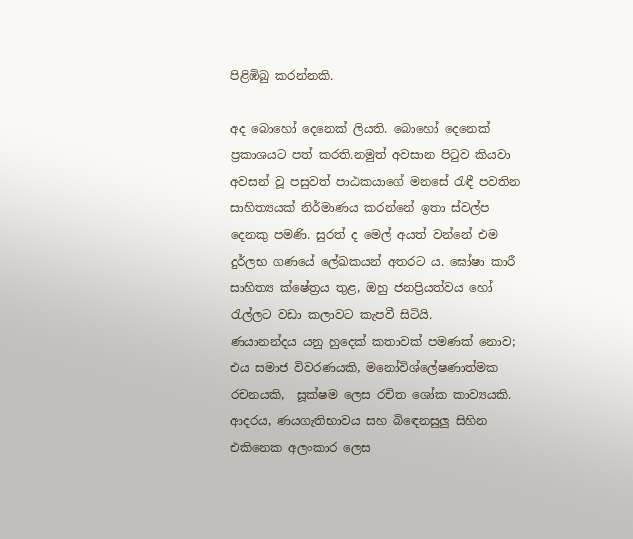පිළිඹිබු කරන්නකි.

අද බොහෝ දෙනෙක් ලියති. බොහෝ දෙනෙක් ප්‍රකාශයට පත් කරති.නමුත් අවසාන පිටුව කියවා අවසන් වූ පසුවත් පාඨකයාගේ මනසේ රැඳී පවතින සාහිත්‍යයක් නිර්මාණය කරන්නේ ඉතා ස්වල්ප දෙනකු පමණි. සුරත් ද මෙල් අයත් වන්නේ එම දුර්ලභ ගණයේ ලේඛකයන් අතරට ය. ඝෝෂා කාරී සාහිත්‍ය ක්ෂේත්‍රය තුළ, ඔහු ජනප්‍රියත්වය හෝ රැල්ලට වඩා කලාවට කැපවී සිටියි.
ණයානන්දය යනු හුදෙක් කතාවක් පමණක් නොව; එය සමාජ විවරණයකි, මනෝවිශ්ලේෂණාත්මක රචනයකි,  සූක්ෂම ලෙස රචිත ශෝක කාව්‍යයකි. ආදරය, ණයගැතිභාවය සහ බිඳෙනසුලු සිහින එකිනෙක අලංකාර ලෙස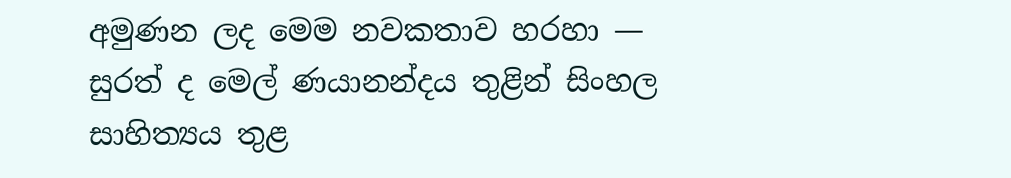අමුණන ලද මෙම නවකතාව හරහා — සුරත් ද මෙල් ණයානන්දය තුළින් සිංහල සාහිත්‍යය තුළ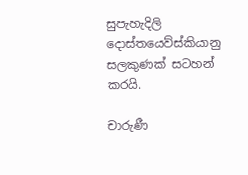සුපැහැදිලි දොස්තයෙව්ස්කියානු සලකුණක් සටහන් කරයි.

චාරුණී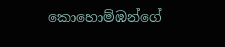කොහොම්ඹන්ගේ